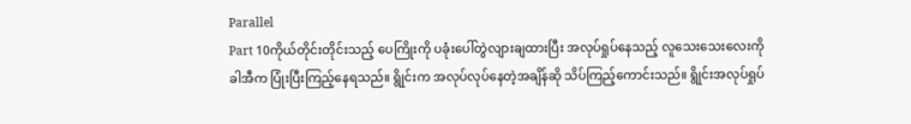Parallel
Part 10ကိုယ်တိုင်းတိုင်းသည့် ပေကြိုးကို ပခုံးပေါ်တွဲလျားချထားပြီး အလုပ်ရှုပ်နေသည့် လူသေးသေးလေးကို ခါအီက ပြုံးပြီးကြည့်နေရသည်။ ရွိုင်းက အလုပ်လုပ်နေတဲ့အချိန်ဆို သိပ်ကြည့်ကောင်းသည်။ ရွိုင်းအလုပ်ရှုပ်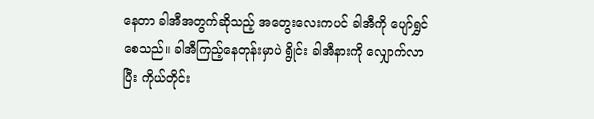နေတာ ခါအီအတွက်ဆိုသည့် အတွေးလေးကပင် ခါအီကို ပျော်ရွှင်စေသည်။ ခါအီကြည့်နေတုန်းမှာပဲ ရွိုင်း ခါအီနားကို လျှောက်လာပြီး ကိုယ်တိုင်း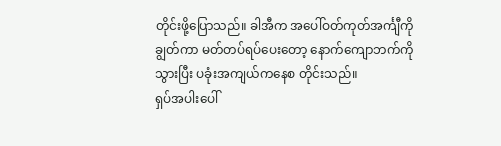တိုင်းဖို့ပြောသည်။ ခါအီက အပေါ်ဝတ်ကုတ်အင်္ကျီကို ချွတ်ကာ မတ်တပ်ရပ်ပေးတော့ နောက်ကျောဘက်ကို သွားပြီး ပခုံးအကျယ်ကနေစ တိုင်းသည်။
ရှပ်အပါးပေါ်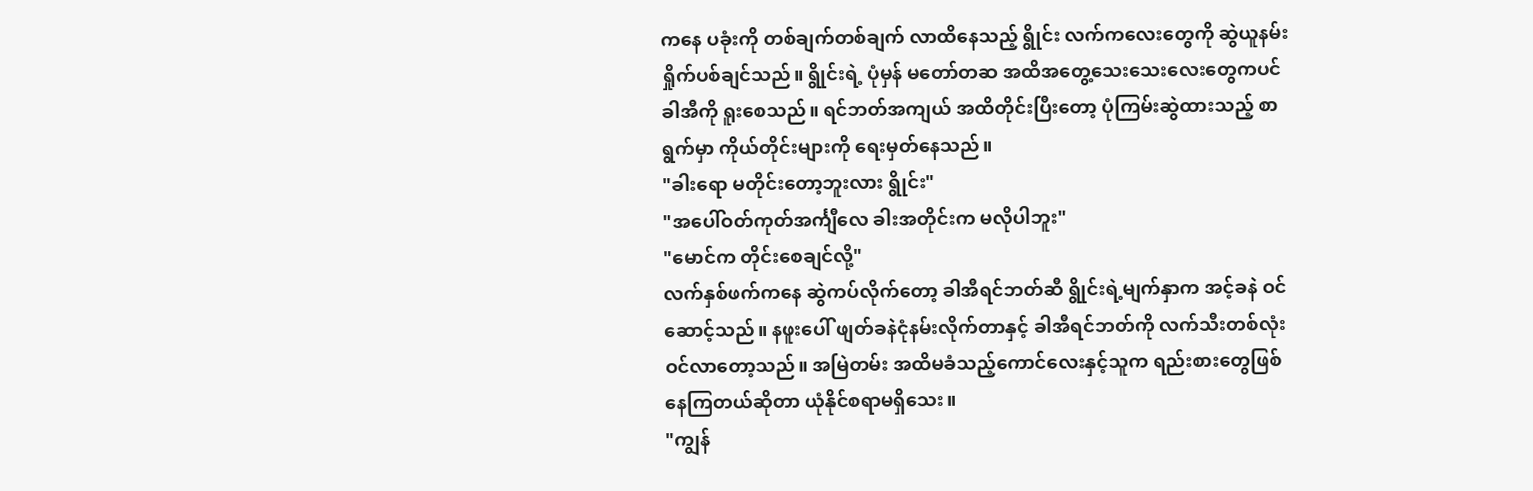ကနေ ပခုံးကို တစ်ချက်တစ်ချက် လာထိနေသည့် ရွိုင်း လက်ကလေးတွေကို ဆွဲယူနမ်းရှိုက်ပစ်ချင်သည်။ ရွိုင်းရဲ့ ပုံမှန် မတော်တဆ အထိအတွေ့သေးသေးလေးတွေကပင် ခါအီကို ရူးစေသည်။ ရင်ဘတ်အကျယ် အထိတိုင်းပြီးတော့ ပုံကြမ်းဆွဲထားသည့် စာရွက်မှာ ကိုယ်တိုင်းများကို ရေးမှတ်နေသည်။
"ခါးရော မတိုင်းတော့ဘူးလား ရွိုင်း"
"အပေါ်ဝတ်ကုတ်အင်္ကျီလေ ခါးအတိုင်းက မလိုပါဘူး"
"မောင်က တိုင်းစေချင်လို့"
လက်နှစ်ဖက်ကနေ ဆွဲကပ်လိုက်တော့ ခါအီရင်ဘတ်ဆီ ရွိုင်းရဲ့မျက်နှာက အင့်ခနဲ ဝင်ဆောင့်သည်။ နဖူးပေါ် ဖျတ်ခနဲငုံနမ်းလိုက်တာနှင့် ခါအီရင်ဘတ်ကို လက်သီးတစ်လုံး ဝင်လာတော့သည်။ အမြဲတမ်း အထိမခံသည့်ကောင်လေးနှင့်သူက ရည်းစားတွေဖြစ်နေကြတယ်ဆိုတာ ယုံနိုင်စရာမရှိသေး။
"ကျွန်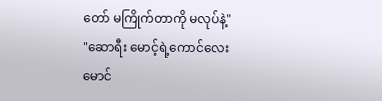တော် မကြိုက်တာကို မလုပ်နဲ့"
"ဆောရီး မောင့်ရဲ့ကောင်လေး
မောင်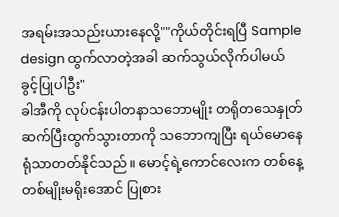အရမ်းအသည်းယားနေလို့""ကိုယ်တိုင်းရပြီ Sample design ထွက်လာတဲ့အခါ ဆက်သွယ်လိုက်ပါမယ် ခွင့်ပြုပါဦး"
ခါအီကို လုပ်ငန်းပါတနာသဘောမျိုး တရိုတသေနှုတ်ဆက်ပြီးထွက်သွားတာကို သဘောကျပြီး ရယ်မောနေရုံသာတတ်နိုင်သည်။ မောင့်ရဲ့ကောင်လေးက တစ်နေ့တစ်မျိုးမရိုးအောင် ပြုစား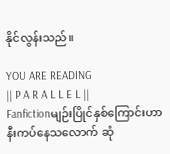နိုင်လွန်းသည်။

YOU ARE READING
|| P A R A L L E L ||
Fanfictionမျဉ်းပြိုင်နှစ်ကြောင်းဟာ နီးကပ်နေသလောက် ဆုံ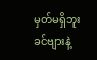မှတ်မရှိဘူး ခင်ဗျားနဲ့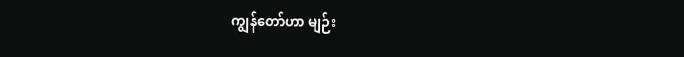ကျွန်တော်ဟာ မျဉ်း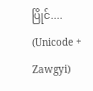ပြိုင်.... (Unicode + Zawgyi)